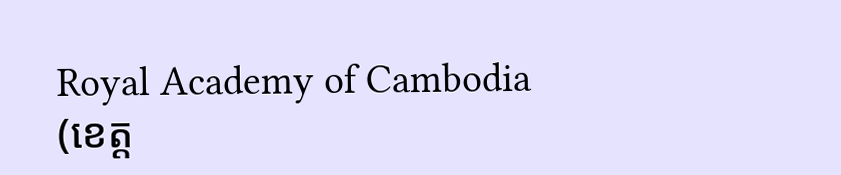Royal Academy of Cambodia
(ខេត្ត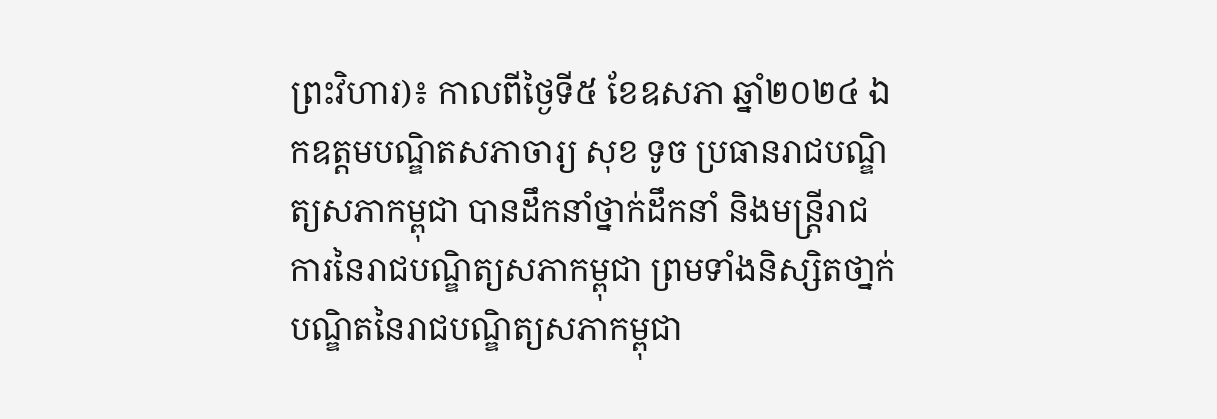ព្រះវិហារ)៖ កាលពីថ្ងៃទី៥ ខែឧសភា ឆ្នាំ២០២៤ ឯកឧត្តមបណ្ឌិតសភាចារ្យ សុខ ទូច ប្រធានរាជបណ្ឌិត្យសភាកម្ពុជា បានដឹកនាំថ្នាក់ដឹកនាំ និងមន្ត្រីរាជការនៃរាជបណ្ឌិត្យសភាកម្ពុជា ព្រមទាំងនិស្សិតថា្នក់បណ្ឌិតនៃរាជបណ្ឌិត្យសភាកម្ពុជា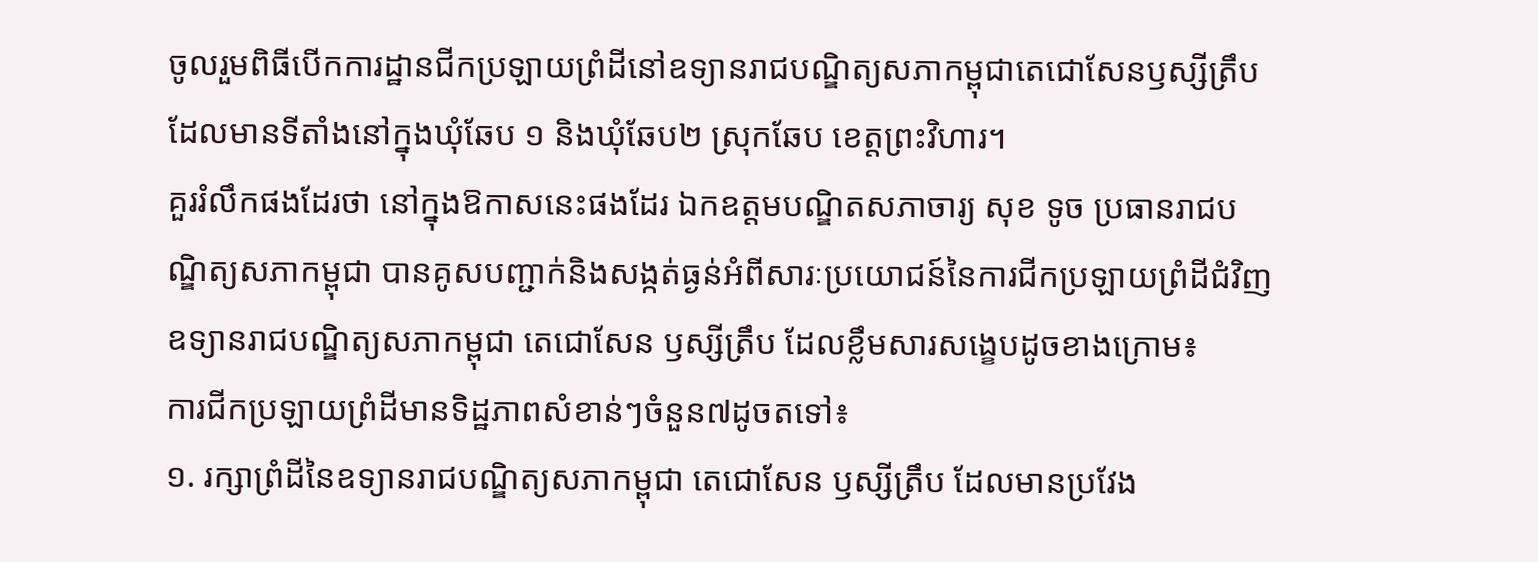ចូលរួមពិធីបើកការដ្ឋានជីកប្រឡាយព្រំដីនៅឧទ្យានរាជបណ្ឌិត្យសភាកម្ពុជាតេជោសែនឫស្សីត្រឹប ដែលមានទីតាំងនៅក្នុងឃុំឆែប ១ និងឃុំឆែប២ ស្រុកឆែប ខេត្តព្រះវិហារ។
គួររំលឹកផងដែរថា នៅក្នុងឱកាសនេះផងដែរ ឯកឧត្តមបណ្ឌិតសភាចារ្យ សុខ ទូច ប្រធានរាជបណ្ឌិត្យសភាកម្ពុជា បានគូសបញ្ជាក់និងសង្កត់ធ្ងន់អំពីសារៈប្រយោជន៍នៃការជីកប្រឡាយព្រំដីជំវិញឧទ្យានរាជបណ្ឌិត្យសភាកម្ពុជា តេជោសែន ឫស្សីត្រឹប ដែលខ្លឹមសារសង្ខេបដូចខាងក្រោម៖
ការជីកប្រឡាយព្រំដីមានទិដ្ឋភាពសំខាន់ៗចំនួន៧ដូចតទៅ៖
១. រក្សាព្រំដីនៃឧទ្យានរាជបណ្ឌិត្យសភាកម្ពុជា តេជោសែន ឫស្សីត្រឹប ដែលមានប្រវែង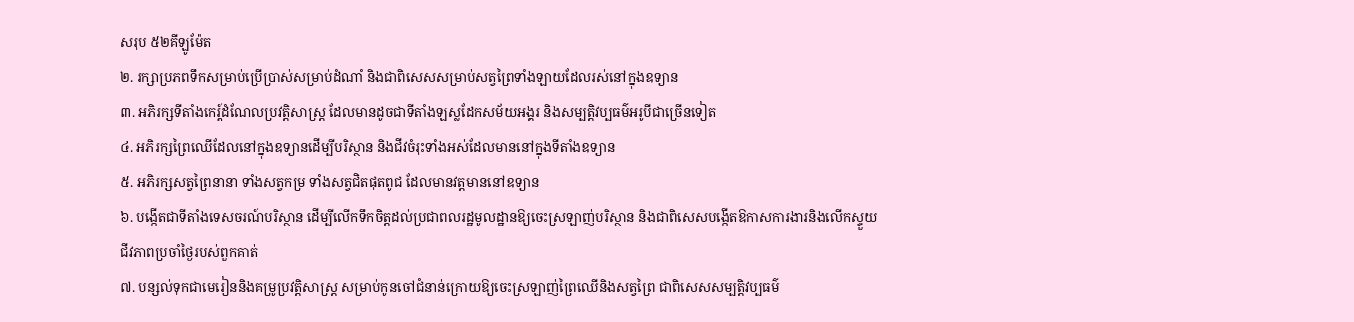សរុប ៥២គីឡូម៉ែត
២. រក្សាប្រភពទឹកសម្រាប់ប្រើប្រាស់សម្រាប់ដំណាំ និងជាពិសេសសម្រាប់សត្វព្រៃទាំងឡាយដែលរស់នៅក្នុងឧទ្យាន
៣. អភិរក្សទីតាំងកេរ្ត៍ដំណែលប្រវត្តិសាស្រ្ត ដែលមានដូចជាទីតាំងឡស្លដែកសម័យអង្គរ និងសម្បត្តិវប្បធម៌អរូបីជាច្រើនទៀត
៤. អភិរក្សព្រៃឈើដែលនៅក្នុងឧទ្យានដើម្បីបរិស្ថាន និងជីវចំរុះទាំងអស់ដែលមាននៅក្នុងទីតាំងឧទ្យាន
៥. អភិរក្សសត្វព្រៃនានា ទាំងសត្វកម្រ ទាំងសត្វជិតផុតពូជ ដែលមានវត្តមាននៅឧទ្យាន
៦. បង្កើតជាទីតាំងទេសចរណ៍បរិស្ថាន ដើម្បីលើកទឹកចិត្តដល់ប្រជាពលរដ្ឋមូលដ្ឋានឱ្យចេះស្រឡាញ់បរិស្ថាន និងជាពិសេសបង្កើតឱកាសការងារនិងលើកស្ទួយជីវភាពប្រចាំថ្ងៃរបស់ពួកគាត់
៧. បន្សល់ទុកជាមេរៀននិងគម្រូប្រវត្តិសាស្រ្ត សម្រាប់កូនចៅជំនាន់ក្រោយឱ្យចេះស្រឡាញ់ព្រៃឈើនិងសត្វព្រៃ ជាពិសេសសម្បត្តិវប្បធម៌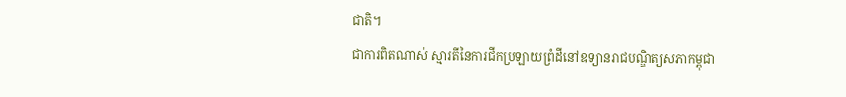ជាតិ។
ជាការពិតណាស់ ស្មារតីនៃការជីកប្រឡាយព្រំដីនៅឧទ្យានរាជបណ្ឌិត្យសភាកម្ពុជា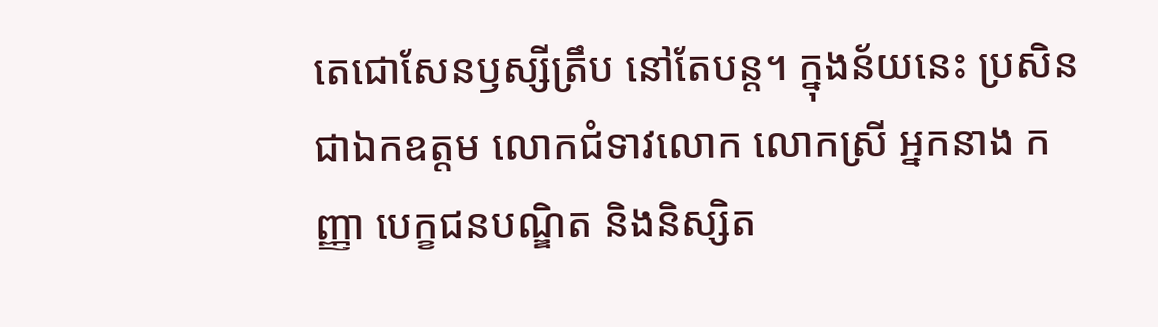តេជោសែនឫស្សីត្រឹប នៅតែបន្ត។ ក្នុងន័យនេះ ប្រសិនជាឯកឧត្តម លោកជំទាវលោក លោកស្រី អ្នកនាង កញ្ញា បេក្ខជនបណ្ឌិត និងនិស្សិត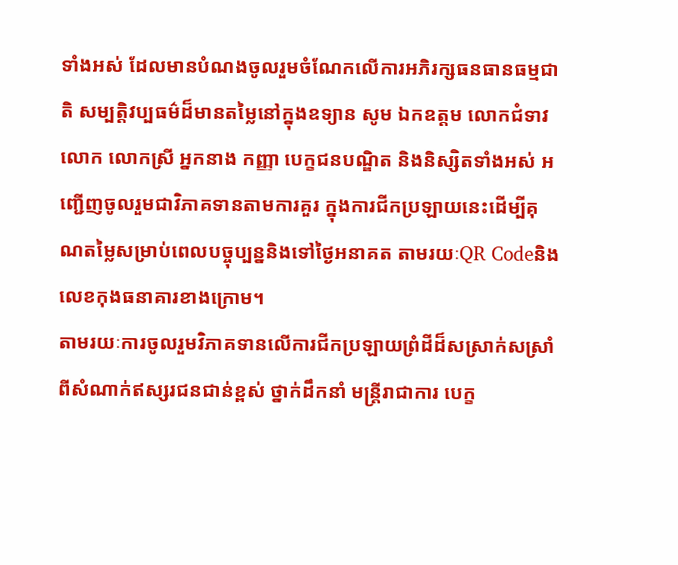ទាំងអស់ ដែលមានបំណងចូលរួមចំណែកលើការអភិរក្សធនធានធម្មជាតិ សម្បត្តិវប្បធម៌ដ៏មានតម្លៃនៅក្នុងឧទ្យាន សូម ឯកឧត្តម លោកជំទាវលោក លោកស្រី អ្នកនាង កញ្ញា បេក្ខជនបណ្ឌិត និងនិស្សិតទាំងអស់ អញ្ជើញចូលរួមជាវិភាគទានតាមការគួរ ក្នុងការជីកប្រឡាយនេះដើម្បីគុណតម្លៃសម្រាប់ពេលបច្ចុប្បន្ននិងទៅថ្ងៃអនាគត តាមរយៈQR Codeនិង លេខកុងធនាគារខាងក្រោម។
តាមរយៈការចូលរួមវិភាគទានលើការជីកប្រឡាយព្រំដីដ៏សស្រាក់សស្រាំពីសំណាក់ឥស្សរជនជាន់ខ្ពស់ ថ្នាក់ដឹកនាំ មន្រ្តីរាជាការ បេក្ខ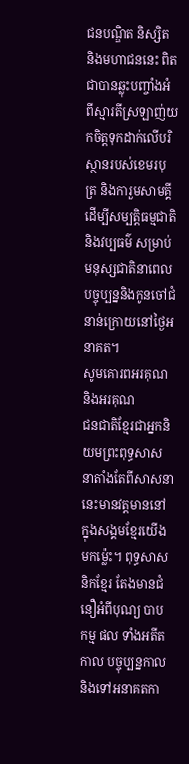ជនបណ្ឌិត និស្សិត និងមហាជននេះ ពិតជាបានឆ្លុះបញ្ចាំងអំពីស្មារតីស្រឡាញ់យកចិត្តទុកដាក់លើបរិស្ថានរបស់ខេមរបុត្រ និងការួមសាមគ្គីដើម្បីសម្បត្តិធម្មជាតិនិងវប្បធម៌ សម្រាប់មនុស្សជាតិនាពេលបច្ចុប្បន្ននិងកូនចៅជំនាន់ក្រោយនៅថ្ងៃអនាគត។
សូមគោរពអរគុណ និងអរគុណ
ជនជាតិខ្មែរជាអ្នកនិយមព្រះពុទ្ធសាសនាតាំងតែពីសាសនានេះមានវត្តមាននៅក្នុងសង្គមខ្មែរយើងមកម៉្លេះ។ ពុទ្ធសាសនិកខ្មែរ តែងមានជំនឿអំពីបុណ្យ បាប កម្ម ផល ទាំងអតីតកាល បច្ចុប្បន្នកាល និងទៅអនាគតកា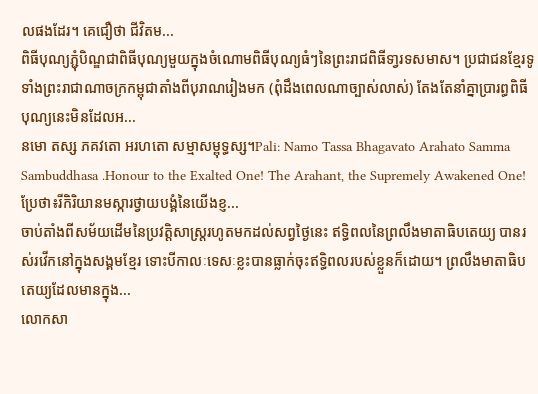លផងដែរ។ គេជឿថា ជីវិតម...
ពិធីបុណ្យភ្ជុំបិណ្ឌជាពិធីបុណ្យមួយក្នុងចំណោមពិធីបុណ្យធំៗនៃព្រះរាជពិធីទា្វរទសមាស។ ប្រជាជនខ្មែរទូទាំងព្រះរាជាណាចក្រកម្ពុជាតាំងពីបុរាណរៀងមក (ពុំដឹងពេលណាច្បាស់លាស់) តែងតែនាំគ្នាប្រារព្ធពិធីបុណ្យនេះមិនដែលអ...
នមោ តស្ស ភគវតោ អរហតោ សម្មាសម្ពុទ្ធស្ស។Pali: Namo Tassa Bhagavato Arahato Samma Sambuddhasa .Honour to the Exalted One! The Arahant, the Supremely Awakened One!ប្រែថា៖រីកិរិយានមស្ការថ្វាយបង្គំនៃយើងខ្ញ...
ចាប់តាំងពីសម័យដើមនៃប្រវត្តិសាស្ត្ររហូតមកដល់សព្វថ្ងៃនេះ ឥទ្ធិពលនៃព្រលឹងមាតាធិបតេយ្យ បានរស់រវើកនៅក្នុងសង្គមខ្មែរ ទោះបីកាលៈទេសៈខ្លះបានធ្លាក់ចុះឥទ្ធិពលរបស់ខ្លួនក៏ដោយ។ ព្រលឹងមាតាធិបតេយ្យដែលមានក្នុង...
លោកសា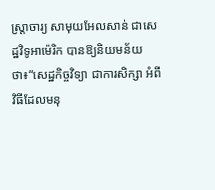ស្ដ្រាចារ្យ សាមុយអែលសាន់ ជាសេដ្ឋវិទូអាម៉េរិក បានឱ្យនិយមន័យថា៖“សេដ្ឋកិច្ចវិទ្យា ជាការសិក្សា អំពីវិធីដែលមនុ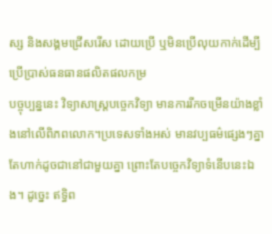ស្ស និងសង្គមជ្រើសរើស ដោយប្រើ ឬមិនប្រើលុយកាក់ដើម្បីប្រើប្រាស់ធនធានផលិតផលកម្រ
បច្ចុប្បន្ននេះ វិទ្យាសាស្ដ្របច្ចេកវិទ្យា មានការរីកចម្រើនយ៉ាងខ្លាំងនៅលើពិភពលោក។ប្រទេសទាំងអស់ មានវប្បធម៌ផ្សេងៗគ្នា តែហាក់ដូចជានៅជាមួយគ្នា ព្រោះតែបច្ចេកវិទ្យាទំនើបនេះឯង។ ដូច្នេះ ឥទ្ធិព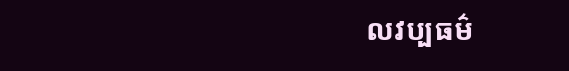លវប្បធម៌